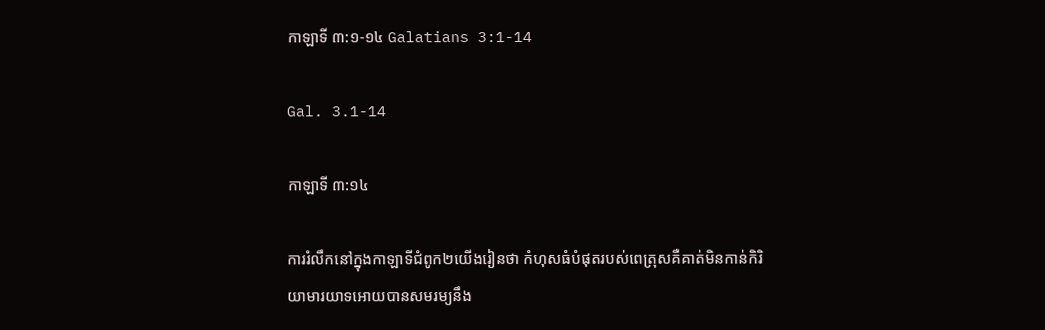កាឡាទី ៣:១-១៤ Galatians 3:1-14

Gal. 3.1-14

កាឡាទី ៣:១៤

ការរំលឹកនៅក្នុងកាឡាទីជំពូក២យើងរៀនថា កំហុសធំបំផុតរបស់ពេត្រុសគឺគាត់មិនកាន់កិរិយាមារយាទអោយបានសមរម្យនឹង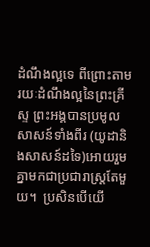ដំណឹងល្អទេ ពីព្រោះតាមរយៈដំណឹងល្អនៃព្រះគ្រីស្ទ ព្រះអង្គបានប្រមូលសាសន៍ទាំងពីរ (យូដានិងសាសន៍ដទៃ)អោយរួមគ្នាមកជាប្រជារាស្ត្រតែមួយ។  ប្រសិនបើយើ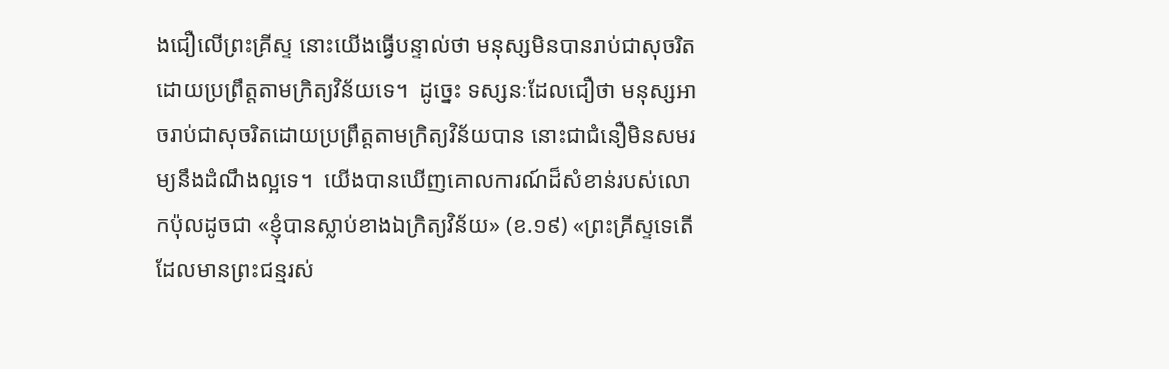ងជឿលើព្រះគ្រីស្ទ នោះយើងធ្វើបន្ទាល់ថា មនុស្សមិនបានរាប់ជាសុចរិតដោយប្រព្រឹត្តតាមក្រិត្យវិន័យទេ។  ដូច្នេះ ទស្សនៈដែលជឿថា មនុស្សអាចរាប់ជាសុចរិតដោយប្រព្រឹត្តតាមក្រិត្យវិន័យបាន នោះជាជំនឿមិនសមរម្យនឹងដំណឹងល្អទេ។  យើងបានឃើញគោលការណ៍ដ៏សំខាន់របស់លោកប៉ុលដូចជា «ខ្ញុំបានស្លាប់ខាងឯក្រិត្យវិន័យ» (ខ.១៩) «ព្រះគ្រីស្ទទេតើ ដែលមានព្រះជន្មរស់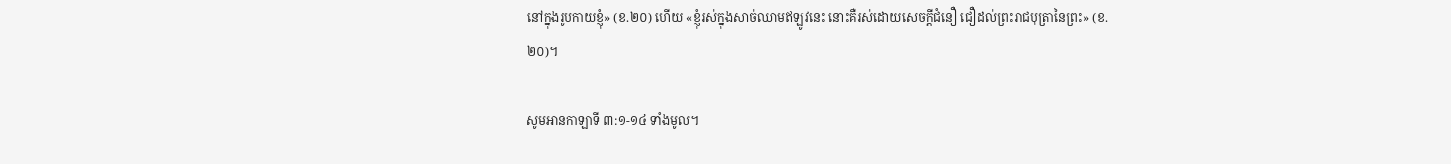នៅក្នុងរូបកាយខ្ញុំ» (ខ.២០) ហើយ «ខ្ញុំរស់ក្នុងសាច់ឈាមឥឡូវនេះ នោះគឺរស់ដោយសេចក្តីជំនឿ ជឿដល់ព្រះរាជបុត្រានៃព្រះ» (ខ.២០)។

សូមអានកាឡាទី ៣:១-១៤ ទាំងមូល។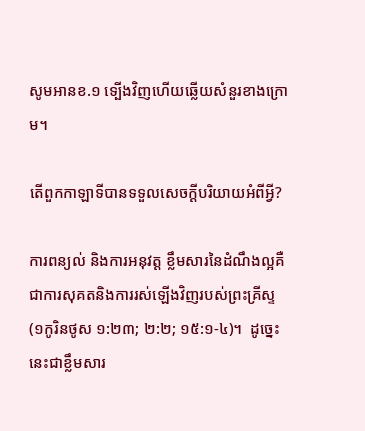សូមអានខ.១ ទ្បើងវិញហើយឆ្លើយសំនួរខាងក្រោម។

តើពួកកាឡាទីបានទទួលសេចក្ដីបរិយាយអំពីអ្វី?

ការពន្យល់ និងការអនុវត្ត ខ្លឹមសារនៃដំណឹងល្អគឺជាការសុគតនិងការរស់ឡើងវិញរបស់ព្រះគ្រីស្ទ (១កូរិនថូស ១:២៣; ២:២; ១៥:១-៤)។  ដូច្នេះ នេះជាខ្លឹមសារ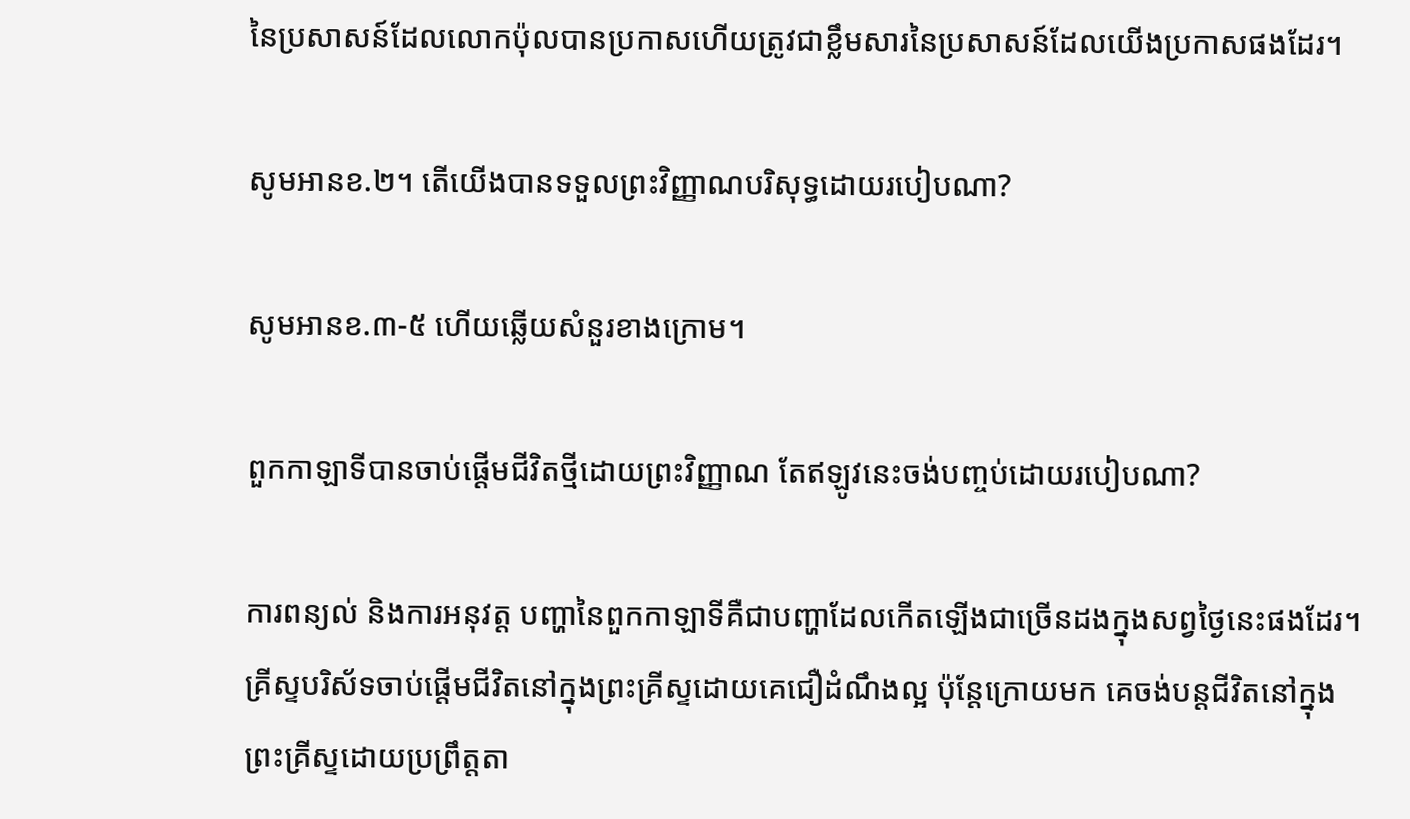នៃប្រសាសន៍ដែលលោកប៉ុលបានប្រកាសហើយត្រូវជាខ្លឹមសារនៃប្រសាសន៍ដែលយើងប្រកាសផងដែរ។

សូមអានខ.២។ តើយើងបានទទួលព្រះវិញ្ញាណបរិសុទ្ធដោយរបៀបណា?

សូមអានខ.៣-៥ ហើយឆ្លើយសំនួរខាងក្រោម។

ពួកកាឡាទីបានចាប់ផ្ដើមជីវិតថ្មីដោយព្រះវិញ្ញាណ តែឥឡូវនេះចង់បញ្ចប់ដោយរបៀបណា?

ការពន្យល់ និងការអនុវត្ត បញ្ហានៃពួកកាឡាទីគឺជាបញ្ហាដែលកើតឡើងជាច្រើនដងក្នុងសព្វថ្ងៃនេះផងដែរ។  គ្រីស្ទបរិស័ទចាប់ផ្តើមជីវិតនៅក្នុងព្រះគ្រីស្ទដោយគេជឿដំណឹងល្អ ប៉ុន្តែក្រោយមក គេចង់បន្តជីវិតនៅក្នុងព្រះគ្រីស្ទដោយប្រព្រឹត្តតា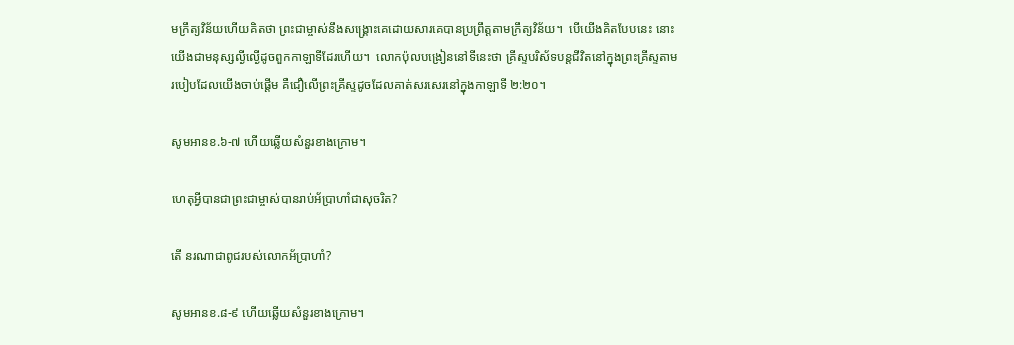មក្រឹត្យវិន័យហើយគិតថា ព្រះជាម្ចាស់នឹងសង្គ្រោះគេដោយសារគេបានប្រព្រឹត្តតាមក្រឹត្យវិន័យ។  បើយើងគិតបែបនេះ នោះយើងជាមនុស្សល្ងីល្ងើដូចពួកកាឡាទីដែរហើយ។  លោកប៉ុលបង្រៀននៅទីនេះថា គ្រីស្ទបរិស័ទបន្តជីវិតនៅក្នុងព្រះគ្រីស្ទតាមរបៀបដែលយើងចាប់ផ្តើម គឺជឿលើព្រះគ្រីស្ទដូចដែលគាត់សរសេរនៅក្នុងកាឡាទី ២:២០។

សូមអានខ.៦-៧ ហើយឆ្លើយសំនួរខាងក្រោម។

ហេតុអ្វីបានជាព្រះជាម្ចាស់បានរាប់អ័ប្រាហាំជាសុចរិត?

តើ នរណាជាពូជរបស់លោកអ័ប្រាហាំ?

សូមអានខ.៨-៩ ហើយឆ្លើយសំនួរខាងក្រោម។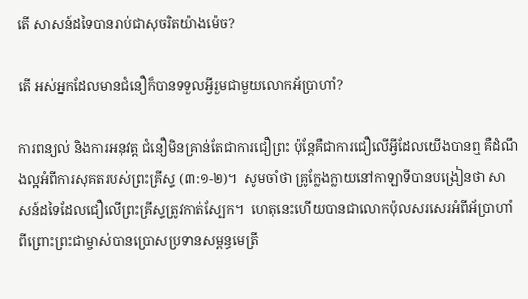តើ សាសន៍ដទៃបានរាប់ជាសុចរិតយ៉ាងម៉េច?

តើ អស់អ្នកដែលមានជំនឿក៏បានទទួលអ្វីរួមជាមួយលោកអ័ប្រាហាំ?

ការពន្យល់ និងការអនុវត្ត ជំនឿមិនគ្រាន់តែជាការជឿព្រះ ប៉ុន្តែគឺជាការជឿលើអ្វីដែលយើងបានឮ គឺដំណឹងល្អអំពីការសុគតរបស់ព្រះគ្រីស្ទ (៣:១-២)។  សូមចាំថា គ្រូក្លែងក្លាយនៅកាឡាទីបានបង្រៀនថា សាសន៍ដទៃដែលជឿលើព្រះគ្រីស្ទត្រូវកាត់ស្បែក។  ហេតុនេះហើយបានជាលោកប៉ុលសរសេរអំពីអ័ប្រាហាំ ពីព្រោះព្រះជាម្ចាស់បានប្រោសប្រទានសម្ពន្ធមេត្រី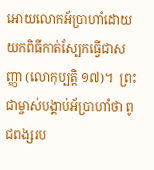អោយលោកអ័ប្រាហាំដោយយកពិធីកាត់ស្បែកធ្វើជាសញ្ញា (លោកុប្បត្ដិ ១៧)។  ព្រះជាម្ចាស់បង្គាប់អ័ប្រាហាំថា ពូជពង្សរប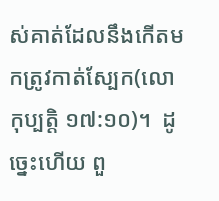ស់គាត់ដែលនឹងកើតមកត្រូវកាត់ស្បែក(លោកុប្បត្ដិ ១៧:១០)។  ដូច្នេះហើយ ពួ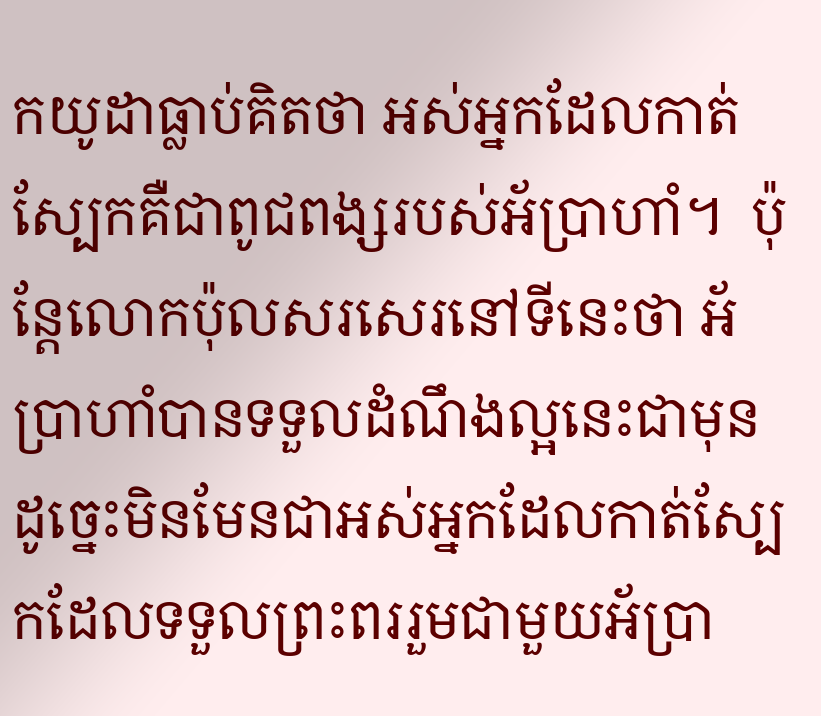កយូដាធ្លាប់គិតថា អស់អ្នកដែលកាត់ស្បែកគឺជាពូជពង្សរបស់អ័ប្រាហាំ។  ប៉ុន្តែលោកប៉ុលសរសេរនៅទីនេះថា អ័ប្រាហាំបានទទួលដំណឹងល្អនេះជាមុន ដូច្នេះមិនមែនជាអស់អ្នកដែលកាត់ស្បែកដែលទទួលព្រះពររួមជាមួយអ័ប្រា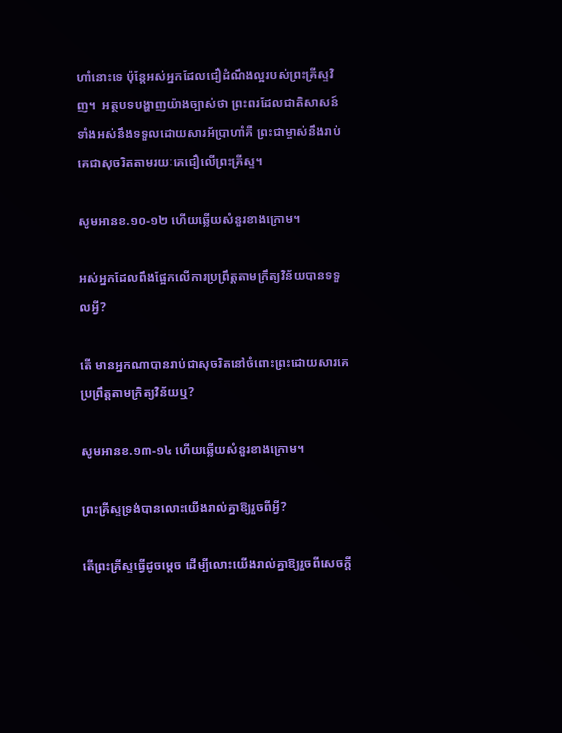ហាំនោះទេ ប៉ុន្តែអស់អ្នកដែលជឿដំណឹងល្អរបស់ព្រះគ្រីស្ទវិញ។  អត្ថបទបង្ហាញយ៉ាងច្បាស់ថា ព្រះពរដែលជាតិសាសន៍ទាំងអស់នឹងទទួលដោយសារអ័ប្រាហាំគឺ ព្រះជាម្ចាស់នឹងរាប់គេជាសុចរិតតាមរយៈគេជឿលើព្រះគ្រីស្ទ។

សូមអានខ.១០-១២ ហើយឆ្លើយសំនួរខាងក្រោម។

អស់អ្នកដែលពឹងផ្អែកលើការប្រព្រឹត្តតាមក្រឹត្យវិន័យបានទទួលអ្វី?

តើ មានអ្នកណាបានរាប់ជាសុចរិតនៅចំពោះព្រះដោយសារគេប្រព្រឹត្តតាមក្រិត្យវិន័យឬ?

សូមអានខ.១៣-១៤ ហើយឆ្លើយសំនួរខាងក្រោម។

ព្រះគ្រីស្ទទ្រង់បានលោះយើងរាល់គ្នាឱ្យរួចពីអ្វី?

តើព្រះគ្រីស្ទធ្វើដូចម្ដេច ដើម្បីលោះយើងរាល់គ្នាឱ្យរួចពីសេចក្តី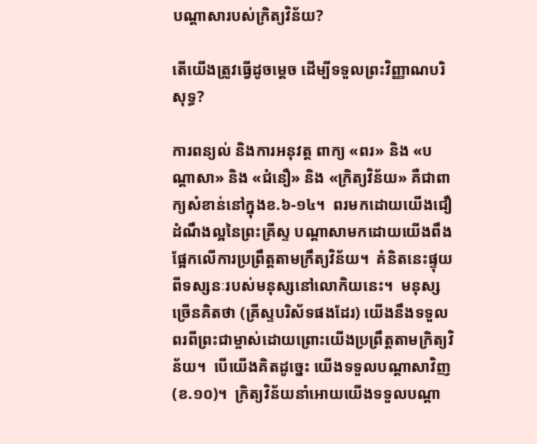បណ្តាសារបស់ក្រិត្យវិន័យ?

តើយើងត្រូវធ្វើដូចម្ដេច ដើម្បីទទួលព្រះវិញ្ញាណបរិសុទ្ធ?

ការពន្យល់ និងការអនុវត្ត ពាក្យ «ពរ» និង «បណ្តាសា» និង «ជំនឿ» និង «ក្រិត្យវិន័យ» គឺជាពាក្យសំខាន់នៅក្នុងខ.៦-១៤។  ពរមកដោយយើងជឿដំណឹងល្អនៃព្រះគ្រីស្ទ បណ្តាសាមកដោយយើងពឹងផ្អែកលើការប្រព្រឹត្តតាមក្រឹត្យវិន័យ។  គំនិតនេះផ្ទុយពីទស្សនៈរបស់មនុស្សនៅលោកិយនេះ។  មនុស្សច្រើនគិតថា (គ្រីស្ទបរិស័ទផងដែរ) យើងនឹងទទួលពរពីព្រះជាម្ចាស់ដោយព្រោះយើងប្រព្រឹត្តតាមក្រិត្យវិន័យ។  បើយើងគិតដូច្នេះ យើងទទួលបណ្តាសាវិញ (ខ.១០)។  ក្រិត្យវិន័យនាំអោយយើងទទួលបណ្តា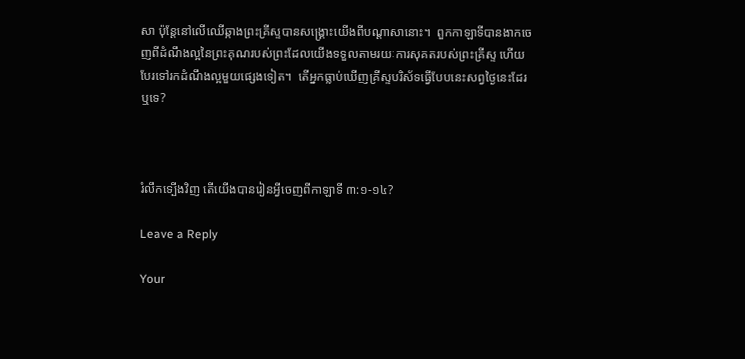សា ប៉ុន្តែនៅលើឈើឆ្កាងព្រះគ្រីស្ទបានសង្គ្រោះយើងពីបណ្តាសានោះ។  ពួកកាឡាទីបានងាកចេញពីដំណឹងល្អនៃព្រះគុណរបស់ព្រះដែលយើងទទួលតាមរយៈការសុគតរបស់ព្រះគ្រីស្ទ ហើយបែរទៅរកដំណឹងល្អមួយផ្សេងទៀត។  តើអ្នកធ្លាប់ឃើញគ្រីស្ទបរិស័ទធ្វើបែបនេះសព្វថ្ងៃនេះដែរឬទេ?



រំលឹកទ្បើងវិញ តើយើងបានរៀនអ្វីចេញពីកាឡាទី ៣:១-១៤?

Leave a Reply

Your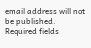email address will not be published. Required fields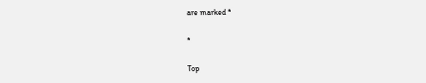are marked *

*

Top